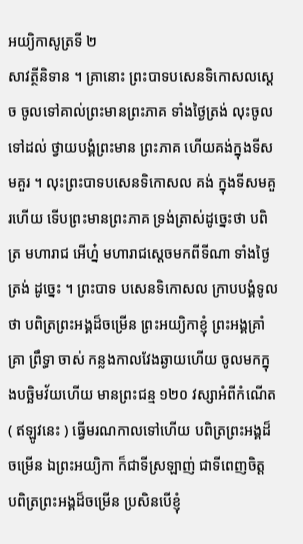អយ្យិកាសូត្រទី ២
សាវត្ថីនិទាន ។ គ្រានោះ ព្រះបាទបសេនទិកោសលស្តេច ចូលទៅគាល់ព្រះមានព្រះភាគ ទាំងថ្ងៃត្រង់ លុះចូលទៅដល់ ថ្វាយបង្គំព្រះមាន ព្រះភាគ ហើយគង់ក្នុងទីសមគួរ ។ លុះព្រះបាទបសេនទិកោសល គង់ ក្នុងទីសមគួរហើយ ទើបព្រះមានព្រះភាគ ទ្រង់ត្រាស់ដូច្នេះថា បពិត្រ មហារាជ អើហ្ន៎ មហារាជស្តេចមកពីទីណា ទាំងថ្ងៃត្រង់ ដូច្នេះ ។ ព្រះបាទ បសេនទិកោសល ក្រាបបង្គំទូលថា បពិត្រព្រះអង្គដ៏ចម្រើន ព្រះអយ្យិកាខ្ញុំ ព្រះអង្គគ្រាំគ្រា ព្រឹទ្ធា ចាស់ កន្លងកាលវែងឆ្ងាយហើយ ចូលមកក្នុងបច្ឆិមវ័យហើយ មានព្រះជន្ម ១២០ វស្សាអំពីកំណើត ( ឥឡូវនេះ ) ធ្វើមរណកាលទៅហើយ បពិត្រព្រះអង្គដ៏ចម្រើន ឯព្រះអយ្យិកា ក៏ជាទីស្រឡាញ់ ជាទីពេញចិត្ត បពិត្រព្រះអង្គដ៏ចម្រើន ប្រសិនបើខ្ញុំ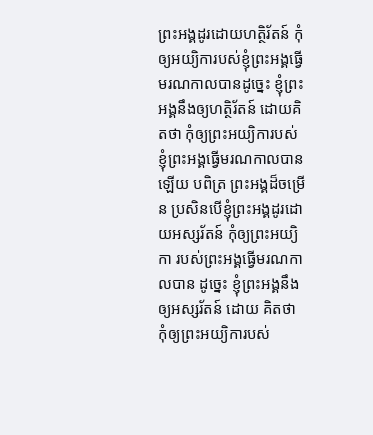ព្រះអង្គដូរដោយហត្ថិរ័តន៍ កុំឲ្យអយ្យិការបស់ខ្ញុំព្រះអង្គធ្វើមរណកាលបានដូច្នេះ ខ្ញុំព្រះអង្គនឹងឲ្យហត្ថិរ័តន៍ ដោយគិតថា កុំឲ្យព្រះអយ្យិការបស់ខ្ញុំព្រះអង្គធ្វើមរណកាលបានឡើយ បពិត្រ ព្រះអង្គដ៏ចម្រើន ប្រសិនបើខ្ញុំព្រះអង្គដូរដោយអស្សរ័តន៍ កុំឲ្យព្រះអយ្យិកា របស់ព្រះអង្គធ្វើមរណកាលបាន ដូច្នេះ ខ្ញុំព្រះអង្គនឹងឲ្យអស្សរ័តន៍ ដោយ គិតថា កុំឲ្យព្រះអយ្យិការបស់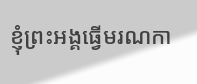ខ្ញុំព្រះអង្គធ្វើមរណកា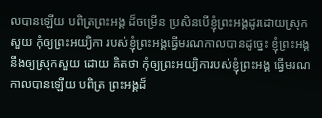លបានឡើយ បពិត្រព្រះអង្គ ដ៏ចម្រើន ប្រសិនបើខ្ញុំព្រះអង្គដូរដោយស្រុកសួយ កុំឲ្យព្រះអយ្យិកា របស់ខ្ញុំព្រះអង្គធ្វើមរណកាលបានដូច្នេះ ខ្ញុំព្រះអង្គនឹងឲ្យស្រុកសួយ ដោយ គិតថា កុំឲ្យព្រះអយ្យិការបស់ខ្ញុំព្រះអង្គ ធ្វើមរណកាលបានឡើយ បពិត្រ ព្រះអង្គដ៏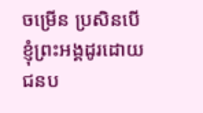ចម្រើន ប្រសិនបើខ្ញុំព្រះអង្គដូរដោយជនប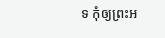ទ កុំឲ្យព្រះអ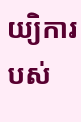យ្យិការបស់